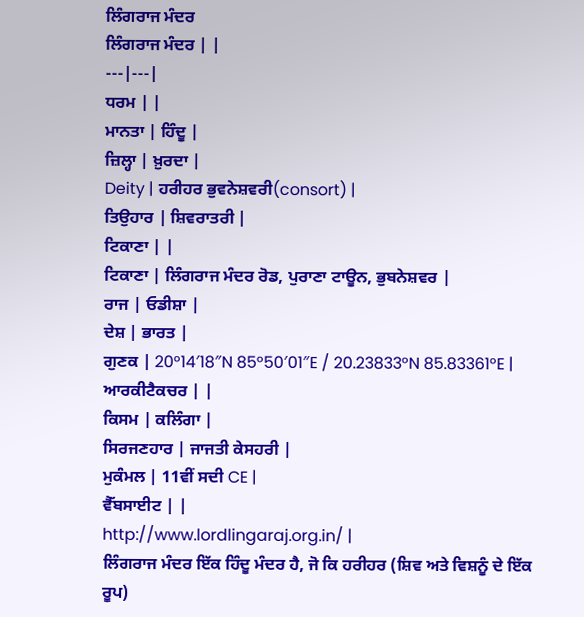ਲਿੰਗਰਾਜ ਮੰਦਰ
ਲਿੰਗਰਾਜ ਮੰਦਰ | |
---|---|
ਧਰਮ | |
ਮਾਨਤਾ | ਹਿੰਦੂ |
ਜ਼ਿਲ੍ਹਾ | ਖ਼ੁਰਦਾ |
Deity | ਹਰੀਹਰ ਭੁਵਨੇਸ਼ਵਰੀ(consort) |
ਤਿਉਹਾਰ | ਸ਼ਿਵਰਾਤਰੀ |
ਟਿਕਾਣਾ | |
ਟਿਕਾਣਾ | ਲਿੰਗਰਾਜ ਮੰਦਰ ਰੋਡ, ਪੁਰਾਣਾ ਟਾਊਨ, ਭੁਬਨੇਸ਼ਵਰ |
ਰਾਜ | ਓਡੀਸ਼ਾ |
ਦੇਸ਼ | ਭਾਰਤ |
ਗੁਣਕ | 20°14′18″N 85°50′01″E / 20.23833°N 85.83361°E |
ਆਰਕੀਟੈਕਚਰ | |
ਕਿਸਮ | ਕਲਿੰਗਾ |
ਸਿਰਜਣਹਾਰ | ਜਾਜਤੀ ਕੇਸਹਰੀ |
ਮੁਕੰਮਲ | 11ਵੀਂ ਸਦੀ CE |
ਵੈੱਬਸਾਈਟ | |
http://www.lordlingaraj.org.in/ |
ਲਿੰਗਰਾਜ ਮੰਦਰ ਇੱਕ ਹਿੰਦੂ ਮੰਦਰ ਹੈ, ਜੋ ਕਿ ਹਰੀਹਰ (ਸ਼ਿਵ ਅਤੇ ਵਿਸ਼ਨੂੰ ਦੇ ਇੱਕ ਰੂਪ)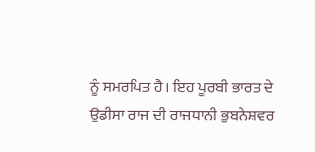ਨੂੰ ਸਮਰਪਿਤ ਹੈ। ਇਹ ਪੂਰਬੀ ਭਾਰਤ ਦੇ ਉਡੀਸਾ ਰਾਜ ਦੀ ਰਾਜਧਾਨੀ ਭੁਬਨੇਸ਼ਵਰ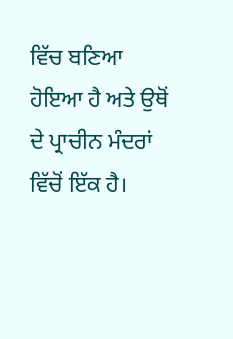ਵਿੱਚ ਬਣਿਆ ਹੋਇਆ ਹੈ ਅਤੇ ਉਥੋਂ ਦੇ ਪ੍ਰਾਚੀਨ ਮੰਦਰਾਂ ਵਿੱਚੋਂ ਇੱਕ ਹੈ।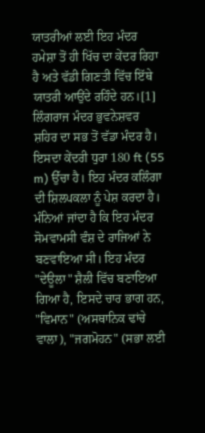ਯਾਤਰੀਆਂ ਲਈ ਇਹ ਮੰਦਰ ਹਮੇਸ਼ਾ ਤੋਂ ਹੀ ਖਿੱਚ ਦਾ ਕੇਂਦਰ ਰਿਹਾ ਹੈ ਅਤੇ ਵੱਡੀ ਗਿਣਤੀ ਵਿੱਚ ਇੱਥੇ ਯਾਤਰੀ ਆਉਂਦੇ ਰਹਿੰਦੇ ਹਨ।[1]
ਲਿੰਗਰਾਜ ਮੰਦਰ ਭੁਵਨੇਸ਼ਵਰ ਸ਼ਹਿਰ ਦਾ ਸਭ ਤੋਂ ਵੱਡਾ ਮੰਦਰ ਹੈ। ਇਸਦਾ ਕੇਂਦਰੀ ਧੁਰਾ 180 ft (55 m) ਉੱਚਾ ਹੈ। ਇਹ ਮੰਦਰ ਕਲਿੰਗਾ ਦੀ ਸ਼ਿਲਪਕਲਾ ਨੂੰ ਪੇਸ਼ ਕਰਦਾ ਹੈ। ਮੰਨਿਆਂ ਜਾਂਦਾ ਹੈ ਕਿ ਇਹ ਮੰਦਰ ਸੋਮਵਾਮਸੀ ਵੰਸ਼ ਦੇ ਰਾਜਿਆਂ ਨੇ ਬਣਵਾਇਆ ਸੀ। ਇਹ ਮੰਦਰ "ਦੇਊਲਾ" ਸ਼ੈਲੀ ਵਿੱਚ ਬਣਾਇਆ ਗਿਆ ਹੈ, ਇਸਦੇ ਚਾਰ ਭਾਗ ਹਨ, "ਵਿਮਾਨ" (ਅਸਥਾਨਿਕ ਢਾਂਚੇ ਵਾਲਾ), "ਜਗਮੋਹਨ" (ਸਭਾ ਲਈ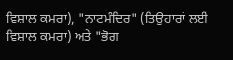ਵਿਸ਼ਾਲ ਕਮਰਾ), "ਨਾਟਮੰਦਿਰ" (ਤਿਉਹਾਰਾਂ ਲਈ ਵਿਸ਼ਾਲ ਕਮਰਾ) ਅਤੇ "ਭੋਗ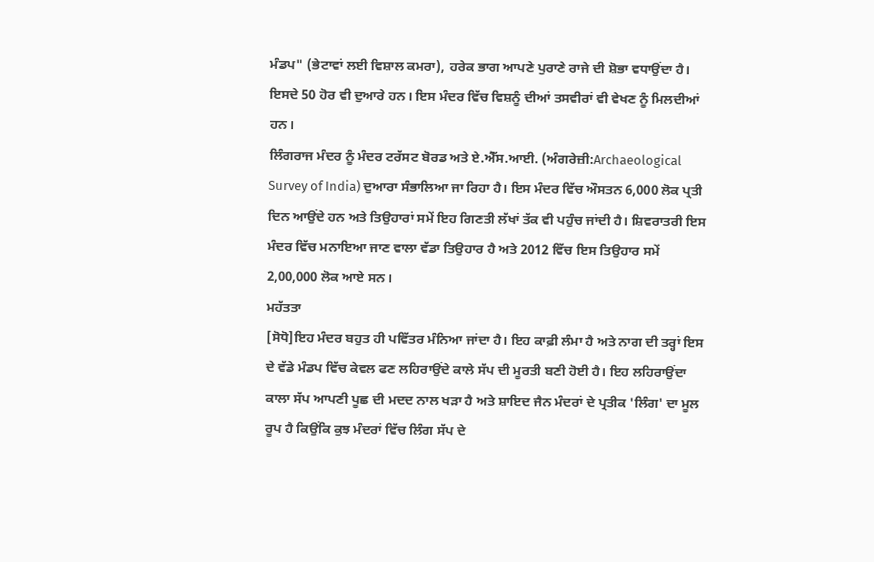ਮੰਡਪ" (ਭੇਟਾਵਾਂ ਲਈ ਵਿਸ਼ਾਲ ਕਮਰਾ), ਹਰੇਕ ਭਾਗ ਆਪਣੇ ਪੁਰਾਣੇ ਰਾਜੇ ਦੀ ਸ਼ੋਭਾ ਵਧਾਉਂਦਾ ਹੈ। ਇਸਦੇ 50 ਹੋਰ ਵੀ ਦੁਆਰੇ ਹਨ। ਇਸ ਮੰਦਰ ਵਿੱਚ ਵਿਸ਼ਨੂੰ ਦੀਆਂ ਤਸਵੀਰਾਂ ਵੀ ਵੇਖਣ ਨੂੰ ਮਿਲਦੀਆਂ ਹਨ।
ਲਿੰਗਰਾਜ ਮੰਦਰ ਨੂੰ ਮੰਦਰ ਟਰੱਸਟ ਬੋਰਡ ਅਤੇ ਏ.ਐੱਸ.ਆਈ. (ਅੰਗਰੇਜ਼ੀ:Archaeological Survey of India) ਦੁਆਰਾ ਸੰਭਾਲਿਆ ਜਾ ਰਿਹਾ ਹੈ। ਇਸ ਮੰਦਰ ਵਿੱਚ ਔਸਤਨ 6,000 ਲੋਕ ਪ੍ਰਤੀ ਦਿਨ ਆਉਂਦੇ ਹਨ ਅਤੇ ਤਿਉਹਾਰਾਂ ਸਮੇਂ ਇਹ ਗਿਣਤੀ ਲੱਖਾਂ ਤੱਕ ਵੀ ਪਹੁੰਚ ਜਾਂਦੀ ਹੈ। ਸ਼ਿਵਰਾਤਰੀ ਇਸ ਮੰਦਰ ਵਿੱਚ ਮਨਾਇਆ ਜਾਣ ਵਾਲਾ ਵੱਡਾ ਤਿਉਹਾਰ ਹੈ ਅਤੇ 2012 ਵਿੱਚ ਇਸ ਤਿਉਹਾਰ ਸਮੇਂ 2,00,000 ਲੋਕ ਆਏ ਸਨ।
ਮਹੱਤਤਾ
[ਸੋਧੋ]ਇਹ ਮੰਦਰ ਬਹੁਤ ਹੀ ਪਵਿੱਤਰ ਮੰਨਿਆ ਜਾਂਦਾ ਹੈ। ਇਹ ਕਾਫ਼ੀ ਲੰਮਾ ਹੈ ਅਤੇ ਨਾਗ ਦੀ ਤਰ੍ਹਾਂ ਇਸ ਦੇ ਵੱਡੇ ਮੰਡਪ ਵਿੱਚ ਕੇਵਲ ਫਣ ਲਹਿਰਾਉਂਦੇ ਕਾਲੇ ਸੱਪ ਦੀ ਮੂਰਤੀ ਬਣੀ ਹੋਈ ਹੈ। ਇਹ ਲਹਿਰਾਉਂਦਾ ਕਾਲਾ ਸੱਪ ਆਪਣੀ ਪੂਛ ਦੀ ਮਦਦ ਨਾਲ ਖੜਾ ਹੈ ਅਤੇ ਸ਼ਾਇਦ ਜੈਨ ਮੰਦਰਾਂ ਦੇ ਪ੍ਰਤੀਕ 'ਲਿੰਗ' ਦਾ ਮੂਲ ਰੂਪ ਹੈ ਕਿਉਂਕਿ ਕੁਝ ਮੰਦਰਾਂ ਵਿੱਚ ਲਿੰਗ ਸੱਪ ਦੇ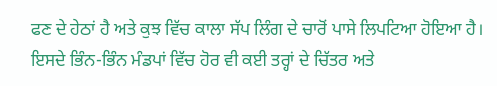ਫਣ ਦੇ ਹੇਠਾਂ ਹੈ ਅਤੇ ਕੁਝ ਵਿੱਚ ਕਾਲਾ ਸੱਪ ਲਿੰਗ ਦੇ ਚਾਰੋਂ ਪਾਸੇ ਲਿਪਟਿਆ ਹੋਇਆ ਹੈ।
ਇਸਦੇ ਭਿੰਨ-ਭਿੰਨ ਮੰਡਪਾਂ ਵਿੱਚ ਹੋਰ ਵੀ ਕਈ ਤਰ੍ਹਾਂ ਦੇ ਚਿੱਤਰ ਅਤੇ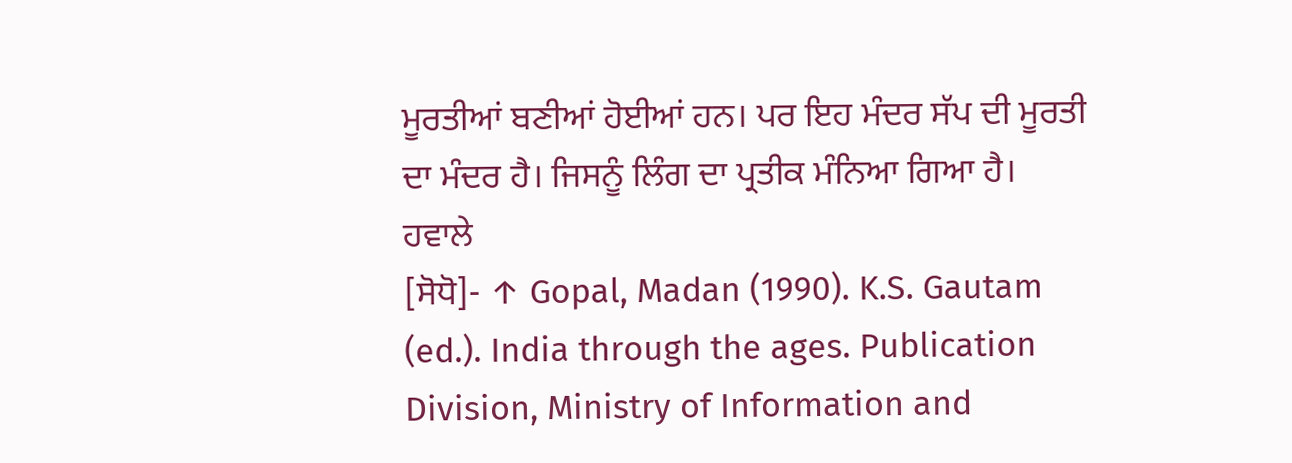ਮੂਰਤੀਆਂ ਬਣੀਆਂ ਹੋਈਆਂ ਹਨ। ਪਰ ਇਹ ਮੰਦਰ ਸੱਪ ਦੀ ਮੂਰਤੀ ਦਾ ਮੰਦਰ ਹੈ। ਜਿਸਨੂੰ ਲਿੰਗ ਦਾ ਪ੍ਰਤੀਕ ਮੰਨਿਆ ਗਿਆ ਹੈ।
ਹਵਾਲੇ
[ਸੋਧੋ]- ↑ Gopal, Madan (1990). K.S. Gautam (ed.). India through the ages. Publication Division, Ministry of Information and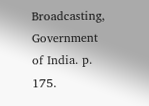Broadcasting, Government of India. p. 175.